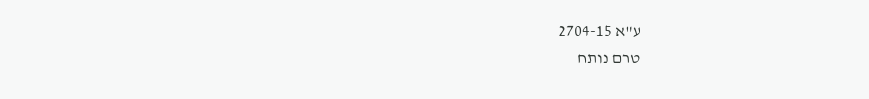ע"א 2704-15
טרם נותח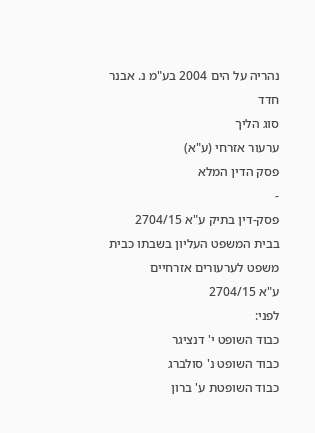נהריה על הים 2004 בע"מ נ. אבנר חדד
סוג הליך
ערעור אזרחי (ע"א)
פסק הדין המלא
-
פסק-דין בתיק ע"א 2704/15
בבית המשפט העליון בשבתו כבית משפט לערעורים אזרחיים
ע"א 2704/15
לפני:
כבוד השופט י' דנציגר
כבוד השופט נ' סולברג
כבוד השופטת ע' ברון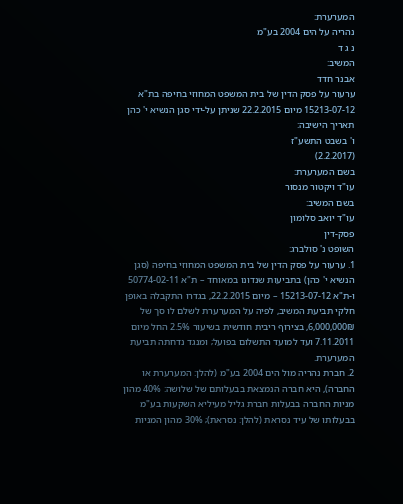המערערת:
נהריה על הים 2004 בע"מ
נ ג ד
המשיב:
אבנר חדד
ערעור על פסק הדין של בית המשפט המחוזי בחיפה בת"א 15213-07-12 מיום 22.2.2015 שניתן על-ידי סגן הנשיא י' כהן
תאריך הישיבה:
ו' בשבט התשע"ז
(2.2.2017)
בשם המערערת:
עו"ד ויקטור מנסור
בשם המשיב:
עו"ד יואב סלומון
פסק-דין
השופט נ' סולברג:
1. ערעור על פסק הדין של בית המשפט המחוזי בחיפה (סגן הנשיא י' כהן) בתביעות שנדונו במאוחד – ת"א 50774-02-11 ו-ת"א 15213-07-12 – מיום 22.2.2015, בגדרו התקבלה באופן חלקי תביעת המשיב, לפיה על המערערת לשלם לו סך של 6,000,000₪, בצירוף ריבית חודשית בשיעור 2.5% החל מיום 7.11.2011 ועד למועד התשלום בפועל; ומנגד נדחתה תביעת המערערת.
2. חברת נהריה מול הים 2004 בע"מ (להלן: המערערת או החברה), היא חברה הנמצאת בבעלותם של שלושה: 40% מהון מניות החברה בבעלות חברת גליל מעיליא השקעות בע"מ בבעלותו של עיד נסראת (להלן: נסראת); 30% מהון המניות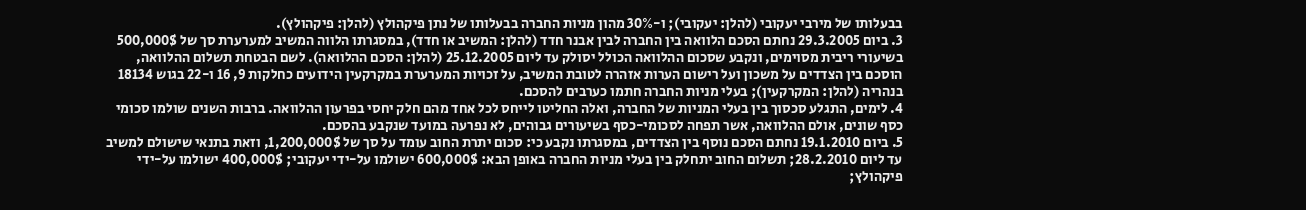בבעלותו של מירבי יעקובי (להלן: יעקובי); ו-30% מהון מניות החברה בבעלותו של נתן פיקהולץ (להלן: פיקהולץ).
3. ביום 29.3.2005 נחתם הסכם הלוואה בין החברה לבין אבנר חדד (להלן: המשיב או חדד), במסגרתו הלווה המשיב למערערת סך של 500,000$ בשיעורי ריבית מסוימים, ונקבע שסכום ההלוואה הכולל יסולק עד ליום 25.12.2005 (להלן: הסכם ההלוואה). לשם הבטחת תשלום ההלוואה, הוסכם בין הצדדים על משכון ועל רישום הערות אזהרה לטובת המשיב, על זכויות המערערת במקרקעין הידועים כחלקות 9, 16 ו-22 בגוש 18134 בנהריה (להלן: המקרקעין); בעלי מניות החברה חתמו כערבים להסכם.
4. לימים, התגלע סכסוך בין בעלי המניות של החברה, ואלה החליטו לייחס לכל אחד מהם חלק יחסי בפרעון ההלוואה. ברבות השנים שולמו סכומי כסף שונים, אולם ההלוואה, אשר תפחה לסכומי-כסף בשיעורים גבוהים, לא נפרעה במועד שנקבע בהסכם.
5. ביום 19.1.2010 נחתם הסכם נוסף בין הצדדים, במסגרתו נקבע כי: סכום יתרת החוב עומד על סך של 1,200,000$, וזאת בתנאי שישולם למשיב עד ליום 28.2.2010; תשלום החוב יתחלק בין בעלי מניות החברה באופן הבא: 600,000$ ישולמו על-ידי יעקובי; 400,000$ ישולמו על-ידי פיקהולץ;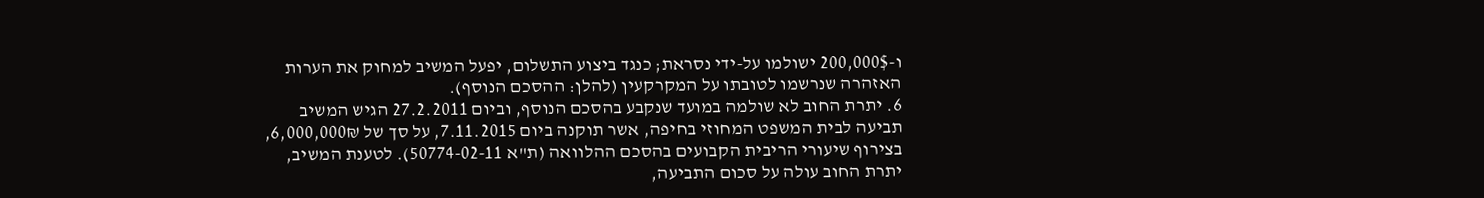ו-200,000$ ישולמו על-ידי נסראת; כנגד ביצוע התשלום, יפעל המשיב למחוק את הערות האזהרה שנרשמו לטובתו על המקרקעין (להלן: ההסכם הנוסף).
6. יתרת החוב לא שולמה במועד שנקבע בהסכם הנוסף, וביום 27.2.2011 הגיש המשיב תביעה לבית המשפט המחוזי בחיפה, אשר תוקנה ביום 7.11.2015, על סך של 6,000,000₪, בצירוף שיעורי הריבית הקבועים בהסכם ההלוואה (ת"א 50774-02-11). לטענת המשיב, יתרת החוב עולה על סכום התביעה,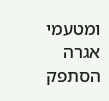ומטעמי אגרה הסתפק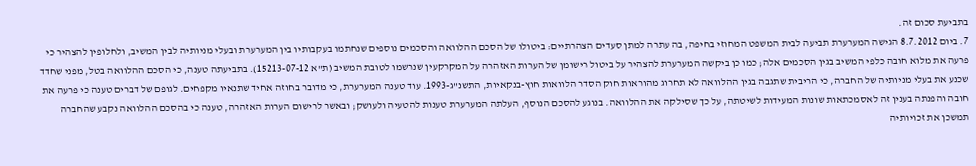בתביעת סכום זה.
7. ביום 8.7.2012 הגישה המערערת תביעה לבית המשפט המחוזי בחיפה, בה עתרה למתן סעדים הצהרתיים: ביטולו של הסכם ההלוואה והסכמים נוספים שנחתמו בעקבותיו בין המערערת ובעלי מניותיה לבין המשיב, ולחלופין להצהיר כי פרעה את מלוא חובה כלפי המשיב בגין הסכמים אלה; כמו כן ביקשה המערערת להצהיר על ביטול רישומן של הערות האזהרה על המקרקעין שנרשמו לטובת המשיב (ת"א 15213-07-12). בתביעתה טענה, כי הסכם ההלוואה בטל, מפני שחדד שכנע את בעלי מניותיה של החברה, כי הריבית שתגבה בגין ההלוואה לא תחרוג מהוראות חוק הסדר הלוואות חוץ-בנקאיות, התשנ"ג-1993. עוד טענה המערערת, כי מדובר בחוזה אחיד שתנאיו מקפחים. לגופם של דברים טענה כי פרעה את חובה והפנתה בענין זה לאסמכתאות שונות המעידות לשיטתה, על כך שסילקה את ההלוואה. בנוגע להסכם הנוסף, העלתה המערערת טענות להטעיה ולעושק; ובאשר לרישום הערות האזהרה, טענה כי בהסכם ההלוואה נקבע שהחברה תמשכן את זכויותיה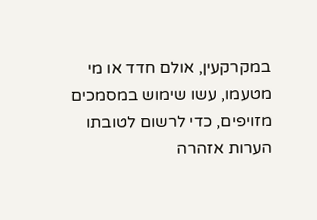במקרקעין, אולם חדד או מי מטעמו, עשו שימוש במסמכים מזויפים, כדי לרשום לטובתו הערות אזהרה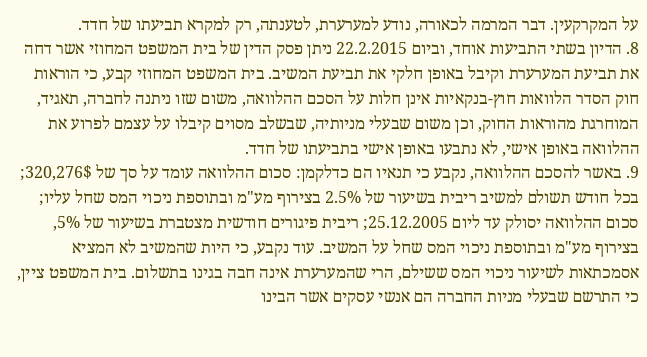על המקרקעין. דבר המרמה לכאורה, נודע למערערת, לטענתה, רק למקרא תביעתו של חדד.
8. הדיון בשתי התביעות אוחד, וביום 22.2.2015 ניתן פסק הדין של בית המשפט המחוזי אשר דחה את תביעת המערערת וקיבל באופן חלקי את תביעת המשיב. בית המשפט המחוזי קבע, כי הוראות חוק הסדר הלוואות חוץ-בנקאיות אינן חלות על הסכם ההלוואה, משום שזו ניתנה לחברה, תאגיד, המוחרגת מהוראות החוק, וכן משום שבעלי מניותיה, שבשלב מסוים קיבלו על עצמם לפרוע את ההלוואה באופן אישי, לא נתבעו באופן אישי בתביעתו של חדד.
9. באשר להסכם ההלוואה, נקבע כי תנאיו הם כדלקמן: סכום ההלוואה עומד על סך של 320,276$; בכל חודש תשולם למשיב ריבית בשיעור של 2.5% בצירוף מע"מ ובתוספת ניכוי המס שחל עליו; סכום ההלוואה יסולק עד ליום 25.12.2005; ריבית פיגורים חודשית מצטברת בשיעור של 5%, בצירוף מע"מ ובתוספת ניכוי המס שחל על המשיב. עוד נקבע, כי היות שהמשיב לא המציא אסמכתאות לשיעור ניכוי המס ששילם, הרי שהמערערת אינה חבה בגינו בתשלום. בית המשפט ציין, כי התרשם שבעלי מניות החברה הם אנשי עסקים אשר הבינו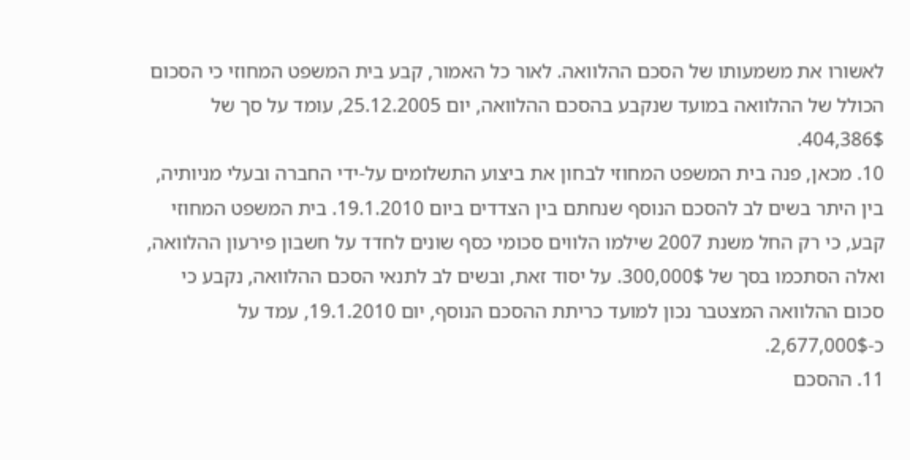לאשורו את משמעותו של הסכם ההלוואה. לאור כל האמור, קבע בית המשפט המחוזי כי הסכום הכולל של ההלוואה במועד שנקבע בהסכם ההלוואה, יום 25.12.2005, עומד על סך של 404,386$.
10. מכאן, פנה בית המשפט המחוזי לבחון את ביצוע התשלומים על-ידי החברה ובעלי מניותיה, בין היתר בשים לב להסכם הנוסף שנחתם בין הצדדים ביום 19.1.2010. בית המשפט המחוזי קבע, כי רק החל משנת 2007 שילמו הלווים סכומי כסף שונים לחדד על חשבון פירעון ההלוואה, ואלה הסתכמו בסך של 300,000$. על יסוד זאת, ובשים לב לתנאי הסכם ההלוואה, נקבע כי סכום ההלוואה המצטבר נכון למועד כריתת ההסכם הנוסף, יום 19.1.2010, עמד על כ-2,677,000$.
11. ההסכם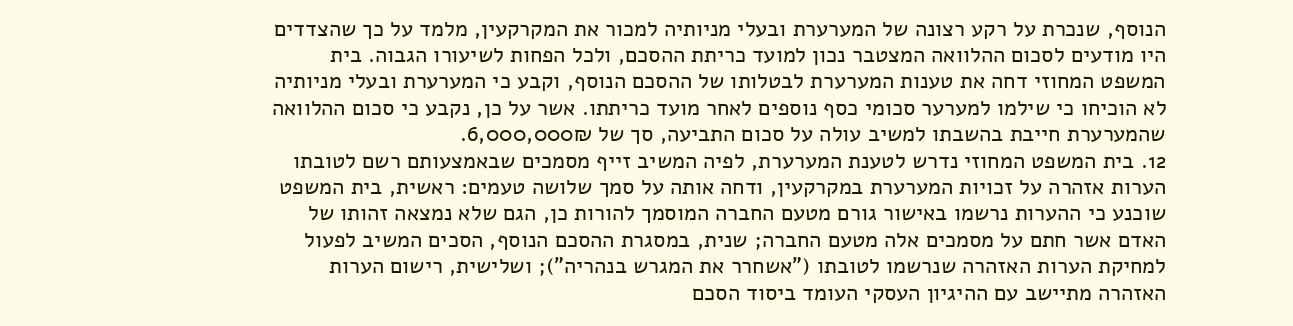הנוסף, שנכרת על רקע רצונה של המערערת ובעלי מניותיה למכור את המקרקעין, מלמד על כך שהצדדים היו מודעים לסכום ההלוואה המצטבר נכון למועד כריתת ההסכם, ולכל הפחות לשיעורו הגבוה. בית המשפט המחוזי דחה את טענות המערערת לבטלותו של ההסכם הנוסף, וקבע כי המערערת ובעלי מניותיה לא הוכיחו כי שילמו למערער סכומי כסף נוספים לאחר מועד כריתתו. אשר על כן, נקבע כי סכום ההלוואה שהמערערת חייבת בהשבתו למשיב עולה על סכום התביעה, סך של 6,000,000₪.
12. בית המשפט המחוזי נדרש לטענת המערערת, לפיה המשיב זייף מסמכים שבאמצעותם רשם לטובתו הערות אזהרה על זכויות המערערת במקרקעין, ודחה אותה על סמך שלושה טעמים: ראשית, בית המשפט שוכנע כי ההערות נרשמו באישור גורם מטעם החברה המוסמך להורות כן, הגם שלא נמצאה זהותו של האדם אשר חתם על מסמכים אלה מטעם החברה; שנית, במסגרת ההסכם הנוסף, הסכים המשיב לפעול למחיקת הערות האזהרה שנרשמו לטובתו ("אשחרר את המגרש בנהריה"); ושלישית, רישום הערות האזהרה מתיישב עם ההיגיון העסקי העומד ביסוד הסכם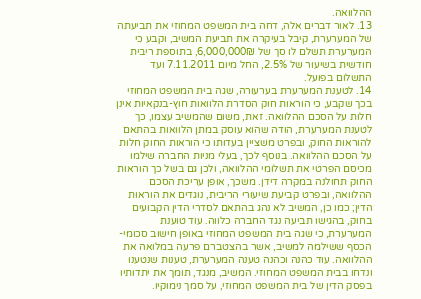ההלוואה.
13. לאור דברים אלה, דחה בית המשפט המחוזי את תביעתה של המערערת, קיבל בעיקרה את תביעת המשיב, וקבע כי המערערת תשלם לו סך של 6,000,000₪, בתוספת ריבית חודשית בשיעור של 2.5%, החל מיום 7.11.2011 ועד התשלום בפועל.
14. לטענת המערערת בערעורה, שגה בית המשפט המחוזי בכך שקבע, כי הוראות חוק הסדרת הלוואות חוץ-בנקאיות אינן חלות על הסכם ההלוואה. זאת, משום שהמשיב עצמו, כך לטענת המערערת, הודה שהוא עוסק במתן הלוואות בהתאם להוראות החוק, ובפרט משציין בעדותו כי הוראות החוק חלות על הסכם ההלוואה. בנוסף לכך, בעלי מניות החברה שילמו מכיסם הפרטי את תשלומי ההלוואה, ולכן גם בשל כך הוראות החוק תחולנה במקרה דידן. משכך, אופן עריכת הסכם ההלוואה, ובפרט קביעת שיעורי הריבית, נוגדים את הוראות הדין; כמו כן, המשיב לא נהג בהתאם לסדרי הדין הקבועים בחוק, בהגישו תביעה נגד החברה כלווה. עוד טוענת המערערת, כי שגה בית המשפט המחוזי באופן חישוב סכומי-הכסף ששילמה למשיב, אשר בהצטברם פרעה במלואה את ההלוואה. עוד כהנה וכהנה טענה המערערת, טענות שנטענו ונדחו בבית המשפט המחוזי. המשיב, מנגד, תומך את יתדותיו בפסק הדין של בית המשפט המחוזי, על סמך נימוקיו.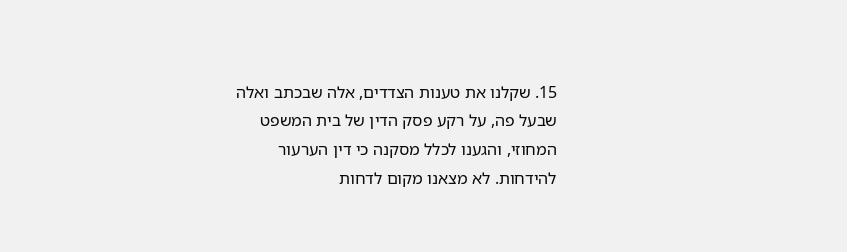15. שקלנו את טענות הצדדים, אלה שבכתב ואלה שבעל פה, על רקע פסק הדין של בית המשפט המחוזי, והגענו לכלל מסקנה כי דין הערעור להידחות. לא מצאנו מקום לדחות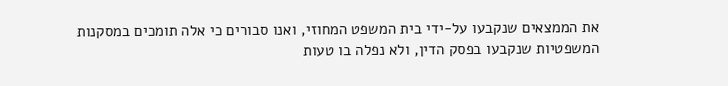את הממצאים שנקבעו על-ידי בית המשפט המחוזי, ואנו סבורים כי אלה תומכים במסקנות המשפטיות שנקבעו בפסק הדין, ולא נפלה בו טעות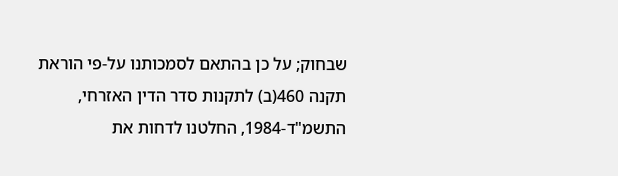שבחוק; על כן בהתאם לסמכותנו על-פי הוראת תקנה 460(ב) לתקנות סדר הדין האזרחי, התשמ"ד-1984, החלטנו לדחות את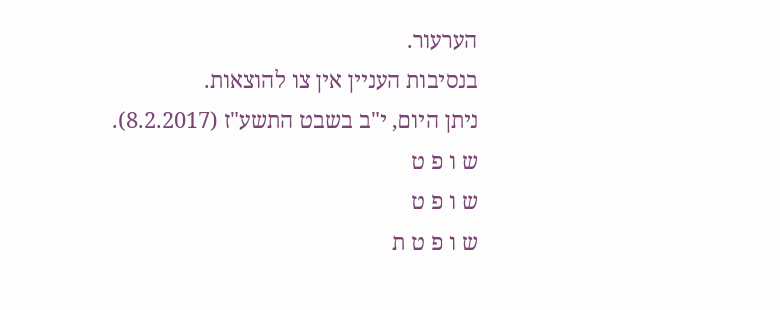הערעור.
בנסיבות העניין אין צו להוצאות.
ניתן היום, י"ב בשבט התשע"ז (8.2.2017).
ש ו פ ט
ש ו פ ט
ש ו פ ט ת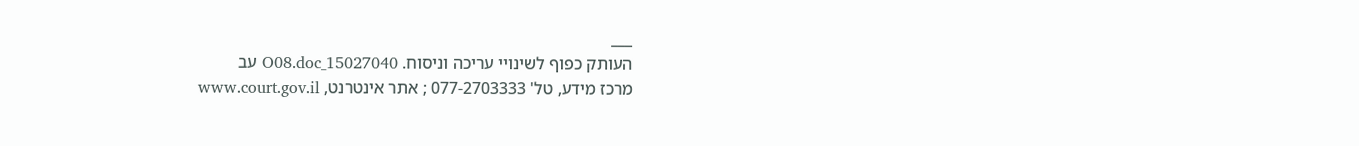___
העותק כפוף לשינויי עריכה וניסוח. 15027040_O08.doc עב
מרכז מידע, טל' 077-2703333 ; אתר אינטרנט, www.court.gov.il